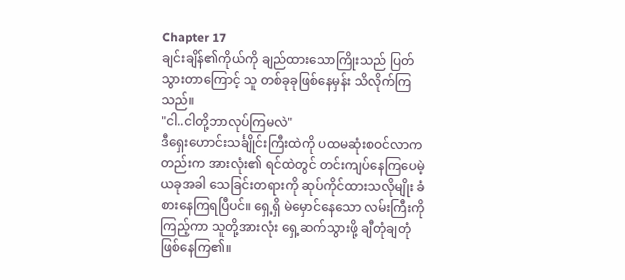Chapter 17
ချင်းချိန်၏ကိုယ်ကို ချည်ထားသောကြိုးသည် ပြတ်သွားတာကြောင့် သူ တစ်ခုခုဖြစ်နေမှန်း သိလိုက်ကြသည်။
"ငါ..ငါတို့ဘာလုပ်ကြမလဲ"
ဒီရှေးဟောင်းသင်္ချိုင်းကြီးထဲကို ပထမဆုံးစဝင်လာကတည်းက အားလုံး၏ ရင်ထဲတွင် တင်းကျပ်နေကြပေမဲ့ ယခုအခါ သေခြင်းတရားကို ဆုပ်ကိုင်ထားသလိုမျိုး ခံစားနေကြရပြီပင်။ ရှေ့ရှိ မဲမှောင်နေသော လမ်းကြီးကို ကြည့်ကာ သူတို့အားလုံး ရှေ့ဆက်သွားဖို့ ချီတုံချတုံဖြစ်နေကြ၏။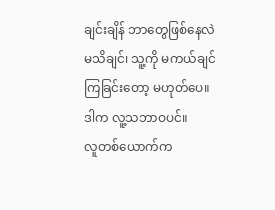ချင်းချိန် ဘာတွေဖြစ်နေလဲ မသိချင်၊ သူ့ကို မကယ်ချင်ကြခြင်းတော့ မဟုတ်ပေ။ ဒါက လူ့သဘာဝပင်။
လူတစ်ယောက်က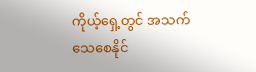ကိုယ့်ရှေ့တွင် အသက်သေစေနိုင်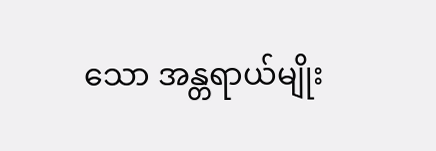သော အန္တရာယ်မျိုး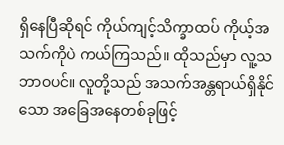ရှိနေပြီဆိုရင် ကိုယ်ကျင့်သိက္ခာထပ် ကိုယ့်အသက်ကိုပဲ ကယ်ကြသည်။ ထိုသည်မှာ လူ့သဘာဝပင်။ လူတို့သည် အသက်အန္တရာယ်ရှိနိုင်သော အခြေအနေတစ်ခုဖြင့်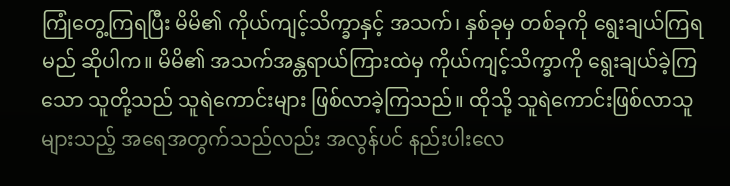ကြုံတွေ့ကြရပြီး မိမိ၏ ကိုယ်ကျင့်သိက္ခာနှင့် အသက်၊ နှစ်ခုမှ တစ်ခုကို ရွေးချယ်ကြရမည် ဆိုပါက။ မိမိ၏ အသက်အန္တရာယ်ကြားထဲမှ ကိုယ်ကျင့်သိက္ခာကို ရွေးချယ်ခဲ့ကြသော သူတို့သည် သူရဲကောင်းများ ဖြစ်လာခဲ့ကြသည်။ ထိုသို့ သူရဲကောင်းဖြစ်လာသူများသည့် အရေအတွက်သည်လည်း အလွန်ပင် နည်းပါးလေ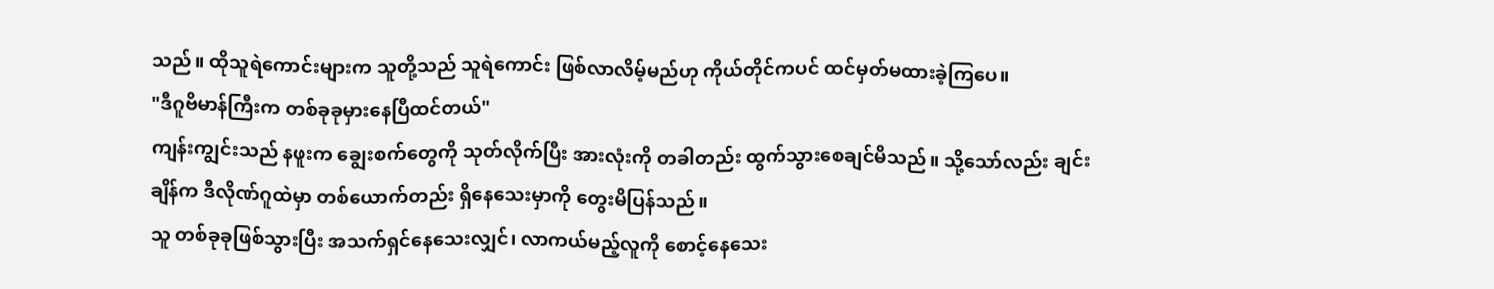သည်။ ထိုသူရဲကောင်းများက သူတို့သည် သူရဲကောင်း ဖြစ်လာလိမ့်မည်ဟု ကိုယ်တိုင်ကပင် ထင်မှတ်မထားခဲ့ကြပေ။
"ဒီဂူဗိမာန်ကြီးက တစ်ခုခုမှားနေပြီထင်တယ်"
ကျန်းကျွင်းသည် နဖူးက ချွေးစက်တွေကို သုတ်လိုက်ပြီး အားလုံးကို တခါတည်း ထွက်သွားစေချင်မိသည်။ သို့သော်လည်း ချင်းချိန်က ဒီလိုဏ်ဂူထဲမှာ တစ်ယောက်တည်း ရှိနေသေးမှာကို တွေးမိပြန်သည်။
သူ တစ်ခုခုဖြစ်သွားပြီး အသက်ရှင်နေသေးလျှင်၊ လာကယ်မည့်လူကို စောင့်နေသေး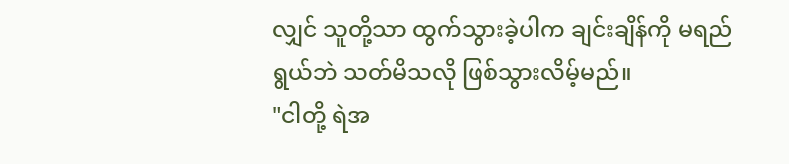လျှင် သူတို့သာ ထွက်သွားခဲ့ပါက ချင်းချိန်ကို မရည်ရွယ်ဘဲ သတ်မိသလို ဖြစ်သွားလိမ့်မည်။
"ငါတို့ ရဲအ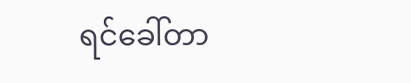ရင်ခေါ်တာ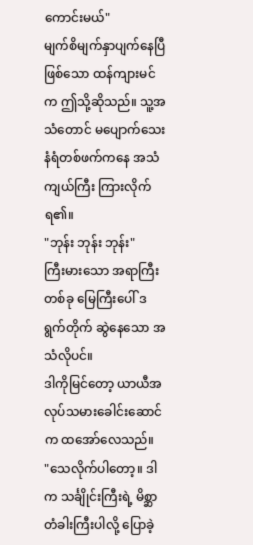ကောင်းမယ်"
မျက်စိမျက်နှာပျက်နေပြီ ဖြစ်သော ထန်ကျားမင်က ဤသို့ဆိုသည်။ သူ့အသံတောင် မပျောက်သေး နံရံတစ်ဖက်ကနေ အသံကျယ်ကြီး ကြားလိုက်ရ၏။
"ဘုန်း ဘုန်း ဘုန်း"
ကြီးမားသော အရာကြီးတစ်ခု မြေကြီးပေါ် ဒရွက်တိုက် ဆွဲနေသော အသံလိုပင်။
ဒါကိုမြင်တော့ ယာယီအလုပ်သမားခေါင်းဆောင်က ထအော်လေသည်။
"သေလိုက်ပါတော့။ ဒါက သင်္ချိုင်းကြီးရဲ့ မိစ္ဆာတံခါးကြီးပါလို့ ပြောခဲ့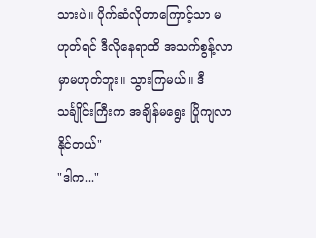သားပဲ။ ပိုက်ဆံလိုတာကြောင့်သာ မဟုတ်ရင် ဒီလိုနေရာထိ အသက်စွန့်လာမှာမဟုတ်ဘူး။ သွားကြမယ်။ ဒီသင်္ချိုင်းကြီးက အချိန်မရွေး ပြိုကျလာနိုင်တယ်"
"ဒါက..."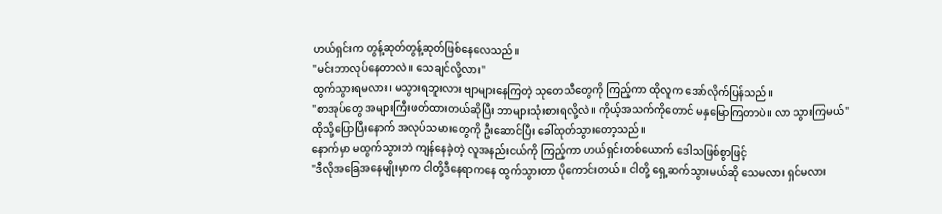ဟယ်ရှင်းက တွန့်ဆုတ်တွန့်ဆုတ်ဖြစ်နေလေသည်။
"မင်းဘာလုပ်နေတာလဲ။ သေချင်လို့လား"
ထွက်သွားရမလား၊ မသွားရဘူးလား ဗျာများနေကြတဲ့ သုတေသီတွေကို ကြည့်ကာ ထိုလူက အော်လိုက်ပြန်သည်။
"စာအုပ်တွေ အများကြီးဖတ်ထားတယ်ဆိုပြီး ဘာများသုံးစားရလို့လဲ။ ကိုယ့်အသက်ကိုတောင် မနှမြောကြတာပဲ။ လာ သွားကြမယ်"
ထိုသို့ပြောပြီးနောက် အလုပ်သမားတွေကို ဦးဆောင်ပြီး ခေါ်ထုတ်သွားတော့သည်။
နောက်မှာ မထွက်သွားဘဲ ကျန်နေခဲ့တဲ့ လူအနည်းငယ်ကို ကြည့်ကာ ဟယ်ရှင်းတစ်ယောက် ဒေါသဖြစ်စွာဖြင့်
"ဒီလိုအခြေအနေမျိုးမှာက ငါတို့ဒီနေရာကနေ ထွက်သွားတာ ပိုကောင်းတယ်။ ငါတို့ ရှေ့ဆက်သွားမယ်ဆို သေမလား ရှင်မလား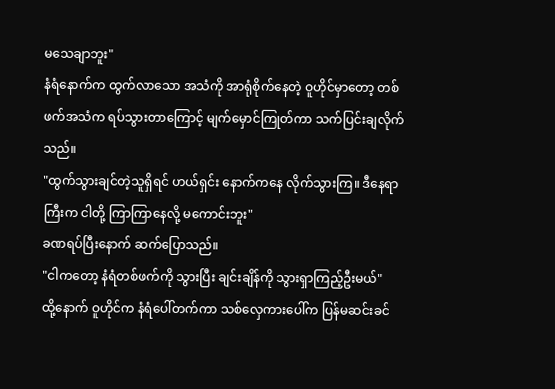မသေချာဘူး"
နံရံနောက်က ထွက်လာသော အသံကို အာရုံစိုက်နေတဲ့ ဝူဟိုင်မှာတော့ တစ်ဖက်အသံက ရပ်သွားတာကြောင့် မျက်မှောင်ကြုတ်ကာ သက်ပြင်းချလိုက်သည်။
"ထွက်သွားချင်တဲ့သူရှိရင် ဟယ်ရှင်း နောက်ကနေ လိုက်သွားကြ။ ဒီနေရာကြီးက ငါတို့ ကြာကြာနေလို့ မကောင်းဘူး"
ခဏရပ်ပြီးနောက် ဆက်ပြောသည်။
"ငါကတော့ နံရံတစ်ဖက်ကို သွားပြီး ချင်းချိန်ကို သွားရှာကြည့်ဦးမယ်"
ထို့နောက် ဝူဟိုင်က နံရံပေါ်တက်ကာ သစ်လှေကားပေါ်က ပြန်မဆင်းခင်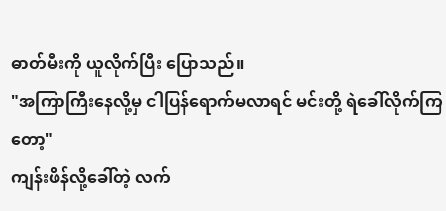ဓာတ်မီးကို ယူလိုက်ပြီး ပြောသည်။
"အကြာကြီးနေလို့မှ ငါပြန်ရောက်မလာရင် မင်းတို့ ရဲခေါ်လိုက်ကြတော့"
ကျန်းဖိန်လို့ခေါ်တဲ့ လက်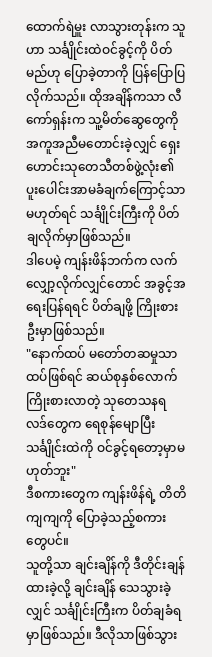ထောက်ရဲမှူး လာသွားတုန်းက သူဟာ သင်္ချိုင်းထဲဝင်ခွင့်ကို ပိတ်မည်ဟု ပြောခဲ့တာကို ပြန်ပြောပြလိုက်သည်။ ထိုအချိန်ကသာ လီကော်ရှန်းက သူ့မိတ်ဆွေတွေကို အကူအညီမတောင်းခဲ့လျှင် ရှေးဟောင်းသုတေသီတစ်ဖွဲ့လုံး၏ ပူးပေါင်းအာမခံချက်ကြောင့်သာ မဟုတ်ရင် သင်္ချိုင်းကြီးကို ပိတ်ချလိုက်မှာဖြစ်သည်။
ဒါပေမဲ့ ကျန်းဖိန်ဘက်က လက်လျှော့လိုက်လျှင်တောင် အခွင့်အရေးပြန်ရရင် ပိတ်ချဖို့ ကြိုးစားဦးမှာဖြစ်သည်။
"နောက်ထပ် မတော်တဆမှုသာ ထပ်ဖြစ်ရင် ဆယ်စုနှစ်လောက် ကြိုးစားလာတဲ့ သုတေသနရလဒ်တွေက ရေစုန်မျောပြီး သင်္ချိုင်းထဲကို ဝင်ခွင့်ရတော့မှာမဟုတ်ဘူး"
ဒီစကားတွေက ကျန်းဖိန်ရဲ့ တိတိကျကျကို ပြောခဲ့သည့်စကားတွေပင်။
သူတို့သာ ချင်းချိန်ကို ဒီတိုင်းချန်ထားခဲ့လို့ ချင်းချိန် သေသွားခဲ့လျှင် သင်္ချိုင်းကြီးက ပိတ်ချခံရမှာဖြစ်သည်။ ဒီလိုသာဖြစ်သွား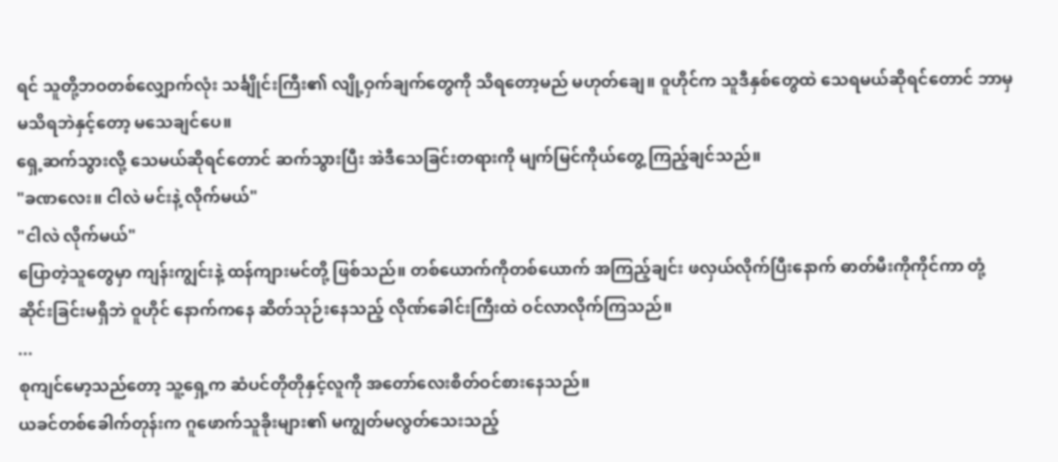ရင် သူတို့ဘဝတစ်လျှောက်လုံး သင်္ချိုင်းကြီး၏ လျို့ဝှက်ချက်တွေကို သိရတော့မည် မဟုတ်ချေ။ ဝူဟိုင်က သူဒီနှစ်တွေထဲ သေရမယ်ဆိုရင်တောင် ဘာမှမသိရဘဲနှင့်တော့ မသေချင်ပေ။
ရှေ့ဆက်သွားလို့ သေမယ်ဆိုရင်တောင် ဆက်သွားပြီး အဲဒီသေခြင်းတရားကို မျက်မြင်ကိုယ်တွေ့ ကြည့်ချင်သည်။
"ခဏလေး။ ငါလဲ မင်းနဲ့ လိုက်မယ်"
"ငါလဲ လိုက်မယ်"
ပြောတဲ့သူတွေမှာ ကျန်းကျွင်းနဲ့ ထန်ကျားမင်တို့ ဖြစ်သည်။ တစ်ယောက်ကိုတစ်ယောက် အကြည့်ချင်း ဖလှယ်လိုက်ပြီးနောက် ဓာတ်မီးကိုကိုင်ကာ တုံ့ဆိုင်းခြင်းမရှိဘဲ ဝူဟိုင် နောက်ကနေ ဆိတ်သုဉ်းနေသည့် လိုဏ်ခေါင်းကြီးထဲ ဝင်လာလိုက်ကြသည်။
...
စုကျင်မော့သည်တော့ သူ့ရှေ့က ဆံပင်တိုတိုနှင့်လူကို အတော်လေးစိတ်ဝင်စားနေသည်။
ယခင်တစ်ခေါက်တုန်းက ဂူဖောက်သူခိုးများ၏ မကျွတ်မလွတ်သေးသည့်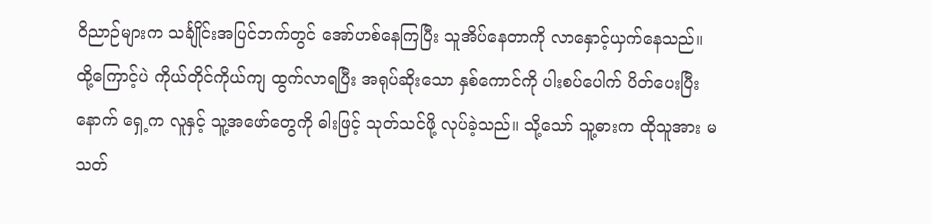ဝိညာဉ်များက သင်္ချိုင်းအပြင်ဘက်တွင် အော်ဟစ်နေကြပြီး သူအိပ်နေတာကို လာနှောင့်ယှက်နေသည်။ ထို့ကြောင့်ပဲ ကိုယ်တိုင်ကိုယ်ကျ ထွက်လာရပြီး အရုပ်ဆိုးသော နှစ်ကောင်ကို ပါးစပ်ပေါက် ပိတ်ပေးပြီးနောက် ရှေ့က လူနှင့် သူ့အဖော်တွေကို ဓါးဖြင့် သုတ်သင်ဖို့ လုပ်ခဲ့သည်။ သို့သော် သူ့ဓားက ထိုသူအား မသတ်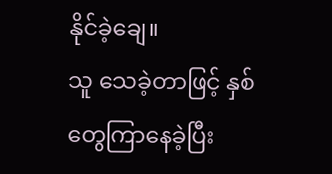နိုင်ခဲ့ချေ။
သူ သေခဲ့တာဖြင့် နှစ်တွေကြာနေခဲ့ပြီး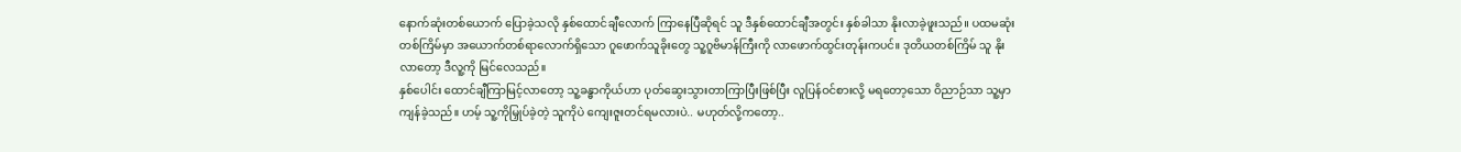နောက်ဆုံးတစ်ယောက် ပြောခဲ့သလို နှစ်ထောင်ချီလောက် ကြာနေပြီဆိုရင် သူ ဒီနှစ်ထောင်ချီအတွင်း နှစ်ခါသာ နိုးလာခဲ့ဖူးသည်။ ပထမဆုံးတစ်ကြိမ်မှာ အယောက်တစ်ရာလောက်ရှိသော ဂူဖောက်သူခိုးတွေ သူ့ဂူဗိမာန်ကြီးကို လာဖောက်ထွင်းတုန်းကပင်။ ဒုတိယတစ်ကြိမ် သူ နိုးလာတော့ ဒီလူ့ကို မြင်လေသည်။
နှစ်ပေါင်း ထောင်ချီကြာမြင့်လာတော့ သူ့ခန္ဓာကိုယ်ဟာ ပုတ်ဆွေးသွားတာကြာပြီးဖြစ်ပြီး လူပြန်ဝင်စားလို့ မရတော့သော ဝိညာဉ်သာ သူ့မှာ ကျန်ခဲ့သည်။ ဟမ့် သူ့ကိုမြှုပ်ခဲ့တဲ့ သူကိုပဲ ကျေးဇူးတင်ရမလားပဲ.. မဟုတ်လို့ကတော့..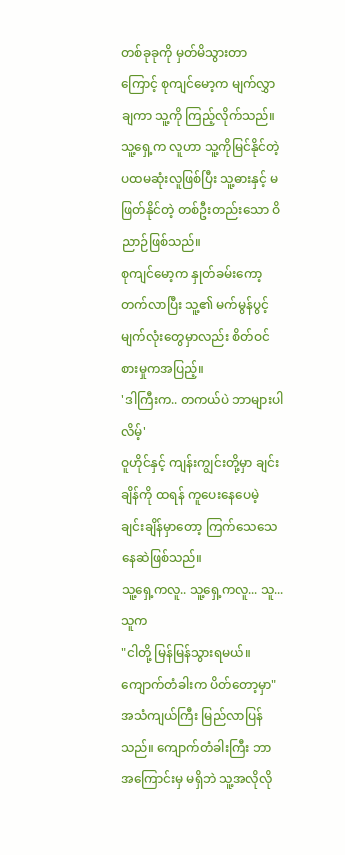တစ်ခုခုကို မှတ်မိသွားတာကြောင့် စုကျင်မော့က မျက်လွှာချကာ သူ့ကို ကြည့်လိုက်သည်။ သူ့ရှေ့က လူဟာ သူ့ကိုမြင်နိုင်တဲ့ ပထမဆုံးလူဖြစ်ပြီး သူ့ဓားနှင့် မဖြတ်နိုင်တဲ့ တစ်ဦးတည်းသော ဝိညာဉ်ဖြစ်သည်။
စုကျင်မော့က နှုတ်ခမ်းကော့တက်လာပြီး သူ့၏ မက်မွန်ပွင့် မျက်လုံးတွေမှာလည်း စိတ်ဝင်စားမှုကအပြည့်။
'ဒါကြီးက.. တကယ်ပဲ ဘာများပါလိမ့်'
ဝူဟိုင်နှင့် ကျန်းကျွင်းတို့မှာ ချင်းချိန်ကို ထရန် ကူပေးနေပေမဲ့ ချင်းချိန်မှာတော့ ကြက်သေသေနေဆဲဖြစ်သည်။
သူ့ရှေ့ကလူ.. သူ့ရှေ့ကလူ... သူ... သူက
"ငါတို့ မြန်မြန်သွားရမယ်။ ကျောက်တံခါးက ပိတ်တော့မှာ"
အသံကျယ်ကြီး မြည်လာပြန်သည်။ ကျောက်တံခါးကြီး ဘာအကြောင်းမှ မရှိဘဲ သူ့အလိုလို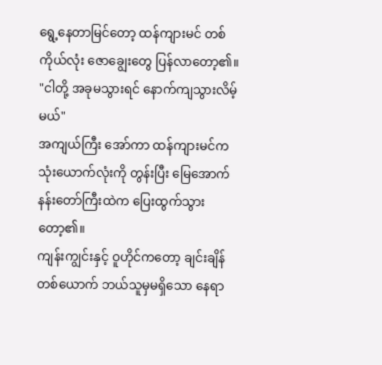ရွေ့နေတာမြင်တော့ ထန်ကျားမင် တစ်ကိုယ်လုံး ဇောချွေးတွေ ပြန်လာတော့၏။
"ငါတို့ အခုမသွားရင် နောက်ကျသွားလိမ့်မယ်"
အကျယ်ကြီး အော်ကာ ထန်ကျားမင်က သုံးယောက်လုံးကို တွန်းပြီး မြေအောက်နန်းတော်ကြီးထဲက ပြေးထွက်သွားတော့၏။
ကျန်းကျွင်းနှင့် ဝူဟိုင်ကတော့ ချင်းချိန်တစ်ယောက် ဘယ်သူမှမရှိသော နေရာ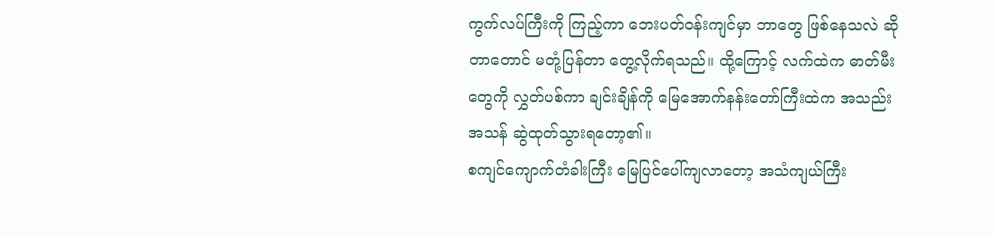ကွက်လပ်ကြီးကို ကြည့်ကာ ဘေးပတ်ဝန်းကျင်မှာ ဘာတွေ ဖြစ်နေသလဲ ဆိုတာတောင် မတုံ့ပြန်တာ တွေ့လိုက်ရသည်။ ထို့ကြောင့် လက်ထဲက ဓာတ်မီးတွေကို လွှတ်ပစ်ကာ ချင်းချိန်ကို မြေအောက်နန်းတော်ကြီးထဲက အသည်းအသန် ဆွဲထုတ်သွားရတော့၏။
စကျင်ကျောက်တံခါးကြီး မြေပြင်ပေါ်ကျလာတော့ အသံကျယ်ကြီး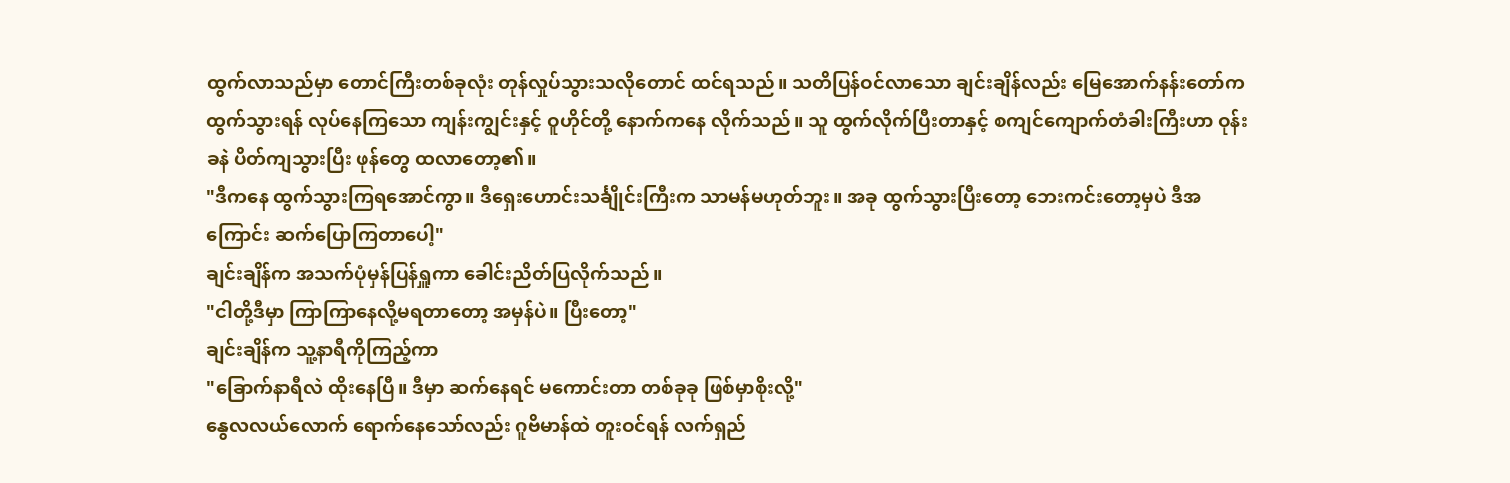ထွက်လာသည်မှာ တောင်ကြီးတစ်ခုလုံး တုန်လှုပ်သွားသလိုတောင် ထင်ရသည်။ သတိပြန်ဝင်လာသော ချင်းချိန်လည်း မြေအောက်နန်းတော်က ထွက်သွားရန် လုပ်နေကြသော ကျန်းကျွင်းနှင့် ဝူဟိုင်တို့ နောက်ကနေ လိုက်သည်။ သူ ထွက်လိုက်ပြီးတာနှင့် စကျင်ကျောက်တံခါးကြီးဟာ ဝုန်းခနဲ ပိတ်ကျသွားပြီး ဖုန်တွေ ထလာတော့၏။
"ဒီကနေ ထွက်သွားကြရအောင်ကွာ။ ဒီရှေးဟောင်းသင်္ချိုင်းကြီးက သာမန်မဟုတ်ဘူး။ အခု ထွက်သွားပြီးတော့ ဘေးကင်းတော့မှပဲ ဒီအကြောင်း ဆက်ပြောကြတာပေါ့"
ချင်းချိန်က အသက်ပုံမှန်ပြန်ရှူကာ ခေါင်းညိတ်ပြလိုက်သည်။
"ငါတို့ဒီမှာ ကြာကြာနေလို့မရတာတော့ အမှန်ပဲ။ ပြီးတော့"
ချင်းချိန်က သူ့နာရီကိုကြည့်ကာ
"ခြောက်နာရီလဲ ထိုးနေပြီ။ ဒီမှာ ဆက်နေရင် မကောင်းတာ တစ်ခုခု ဖြစ်မှာစိုးလို့"
နွေလလယ်လောက် ရောက်နေသော်လည်း ဂူဗိမာန်ထဲ တူးဝင်ရန် လက်ရှည်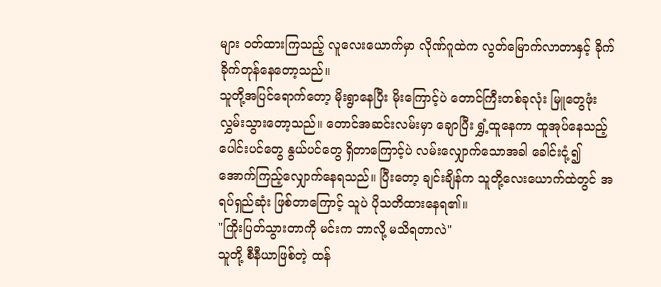များ ဝတ်ထားကြသည့် လူလေးယောက်မှာ လိုဏ်ဂူထဲက လွတ်မြောက်လာတာနှင့် ခိုက်ခိုက်တုန်နေတော့သည်။
သူတို့အပြင်ရောက်တော့ မိုးရွာနေပြီး မိုးကြောင့်ပဲ တောင်ကြီးတစ်ခုလုံး မြူတွေဖုံးလွှမ်းသွားတော့သည်။ တောင်အဆင်းလမ်းမှာ ချောပြီး ရွှံ့ထူနေကာ ထူအုပ်နေသည့် ပေါင်းပင်တွေ နွယ်ပင်တွေ ရှိတာကြောင့်ပဲ လမ်းလျှောက်သောအခါ ခေါင်းငုံ့၍ အောက်ကြည့်လျှောက်နေရသည်။ ပြီးတော့ ချင်းချိန်က သူတို့လေးယောက်ထဲတွင် အရပ်ရှည်ဆုံး ဖြစ်တာကြောင့် သူပဲ ပိုသတိထားနေရ၏။
"ကြိုးပြတ်သွားတာကို မင်းက ဘာလို့ မသိရတာလဲ"
သူတို့ စီနီယာဖြစ်တဲ့ ထန်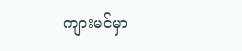ကျားမင်မှာ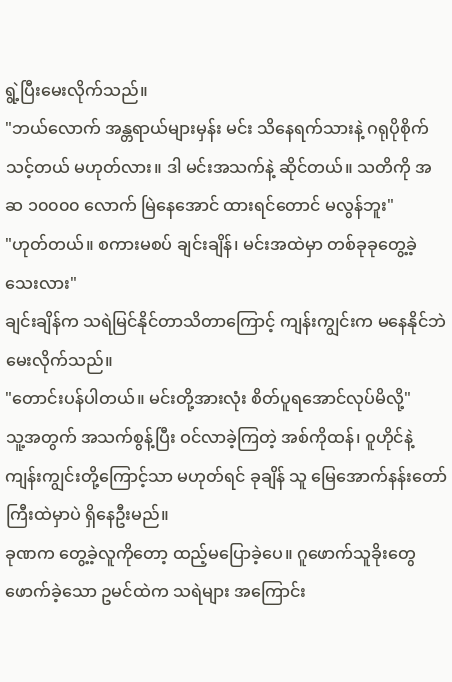ရွဲ့ပြီးမေးလိုက်သည်။
"ဘယ်လောက် အန္တရာယ်များမှန်း မင်း သိနေရက်သားနဲ့ ဂရုပိုစိုက်သင့်တယ် မဟုတ်လား။ ဒါ မင်းအသက်နဲ့ ဆိုင်တယ်။ သတိကို အဆ ၁၀၀၀၀ လောက် မြဲနေအောင် ထားရင်တောင် မလွန်ဘူး"
"ဟုတ်တယ်။ စကားမစပ် ချင်းချိန်၊ မင်းအထဲမှာ တစ်ခုခုတွေ့ခဲ့သေးလား"
ချင်းချိန်က သရဲမြင်နိုင်တာသိတာကြောင့် ကျန်းကျွင်းက မနေနိုင်ဘဲ မေးလိုက်သည်။
"တောင်းပန်ပါတယ်။ မင်းတို့အားလုံး စိတ်ပူရအောင်လုပ်မိလို့"
သူ့အတွက် အသက်စွန့်ပြီး ဝင်လာခဲ့ကြတဲ့ အစ်ကိုထန်၊ ဝူဟိုင်နဲ့ ကျန်းကျွင်းတို့ကြောင့်သာ မဟုတ်ရင် ခုချိန် သူ မြေအောက်နန်းတော်ကြီးထဲမှာပဲ ရှိနေဦးမည်။
ခုဏက တွေ့ခဲ့လူကိုတော့ ထည့်မပြောခဲ့ပေ။ ဂူဖောက်သူခိုးတွေ ဖောက်ခဲ့သော ဥမင်ထဲက သရဲများ အကြောင်း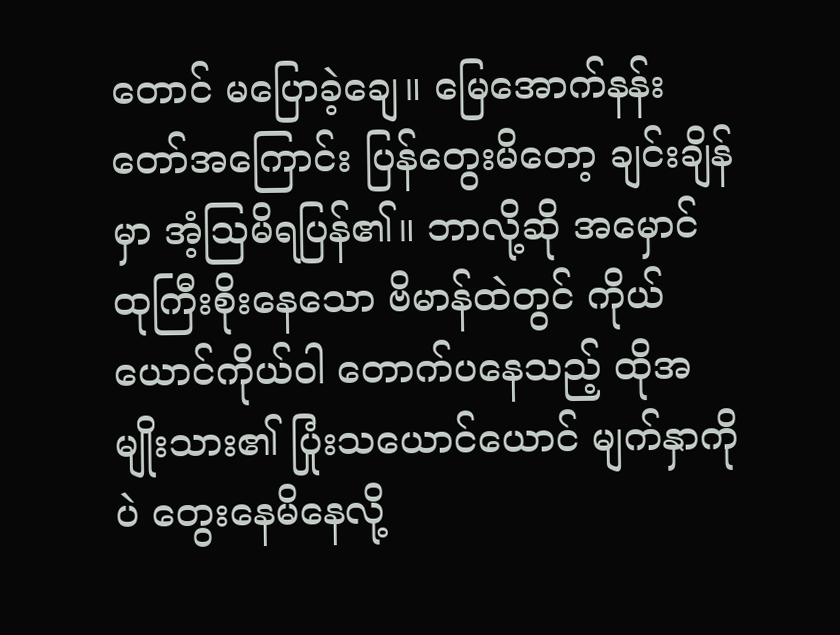တောင် မပြောခဲ့ချေ။ မြေအောက်နန်းတော်အကြောင်း ပြန်တွေးမိတော့ ချင်းချိန်မှာ အံ့ဩမိရပြန်၏။ ဘာလို့ဆို အမှောင်ထုကြီးစိုးနေသော ဗိမာန်ထဲတွင် ကိုယ်ယောင်ကိုယ်ဝါ တောက်ပနေသည့် ထိုအမျိုးသား၏ ပြုံးသယောင်ယောင် မျက်နှာကိုပဲ တွေးနေမိနေလို့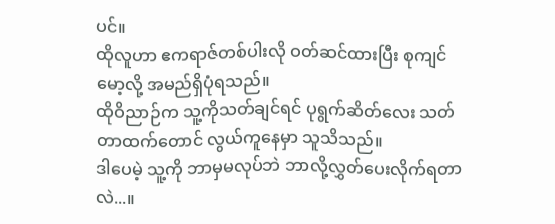ပင်။
ထိုလူဟာ ဧကရာဇ်တစ်ပါးလို ဝတ်ဆင်ထားပြီး စုကျင်မော့လို့ အမည်ရှိပုံရသည်။
ထိုဝိညာဉ်က သူ့ကိုသတ်ချင်ရင် ပုရွက်ဆိတ်လေး သတ်တာထက်တောင် လွယ်ကူနေမှာ သူသိသည်။
ဒါပေမဲ့ သူ့ကို ဘာမှမလုပ်ဘဲ ဘာလို့လွှတ်ပေးလိုက်ရတာလဲ...။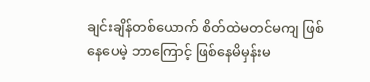ချင်းချိန်တစ်ယောက် စိတ်ထဲမတင်မကျ ဖြစ်နေပေမဲ့ ဘာကြောင့် ဖြစ်နေမိမှန်းမ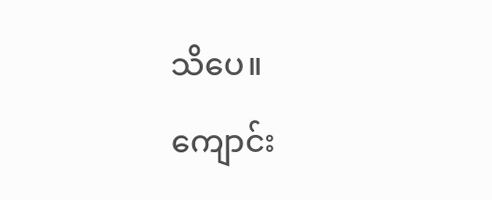သိပေ။
ကျောင်း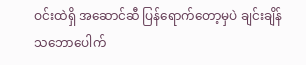ဝင်းထဲရှိ အဆောင်ဆီ ပြန်ရောက်တော့မှပဲ ချင်းချိန် သဘောပေါက်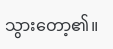သွားတော့၏။